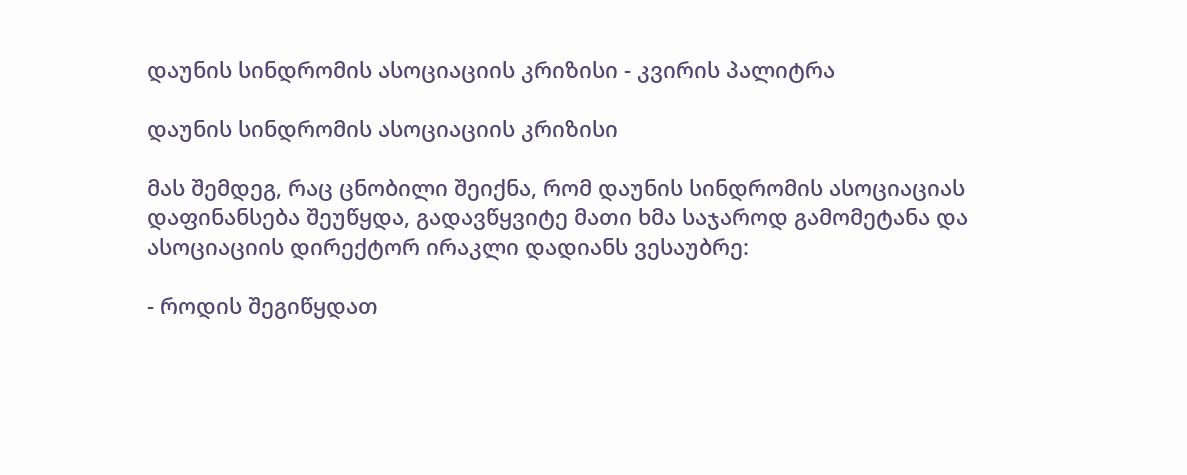დაუნის სინდრომის ასოციაციის კრიზისი - კვირის პალიტრა

დაუნის სინდრომის ასოციაციის კრიზისი

მას შემდეგ, რაც ცნობილი შეიქნა, რომ დაუნის სინდრომის ასოციაციას დაფინანსება შეუწყდა, გადავწყვიტე მათი ხმა საჯაროდ გამომეტანა და ასოციაციის დირექტორ ირაკლი დადიანს ვესაუბრე:

- როდის შეგიწყდათ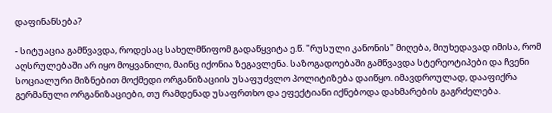დაფინანსება?

- სიტუაცია გამწვავდა, როდესაც სახელმწიფომ გადაწყვიტა ე.წ. "რუსული კანონის" მიღება, მიუხედავად იმისა, რომ აღსრულებაში არ იყო მოყვანილი, მაინც იქონია ზეგავლენა. საზოგადოებაში გამწვავდა სტერეოტიპები და ჩვენი სოციალური მიზნებით მოქმედი ორგანიზაციის უსაფუძვლო პოლიტიზება დაიწყო. იმავდროულად, დააფიქრა გერმანული ორგანიზაციები, თუ რამდენად უსაფრთხო და ეფექტიანი იქნებოდა დახმარების გაგრძელება.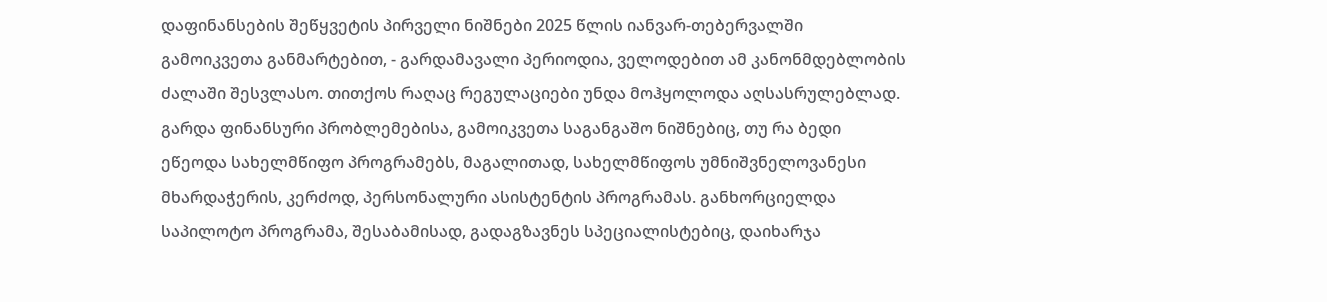დაფინანსების შეწყვეტის პირველი ნიშნები 2025 წლის იანვარ-თებერვალში გამოიკვეთა განმარტებით, - გარდამავალი პერიოდია, ველოდებით ამ კანონმდებლობის ძალაში შესვლასო. თითქოს რაღაც რეგულაციები უნდა მოჰყოლოდა აღსასრულებლად. გარდა ფინანსური პრობლემებისა, გამოიკვეთა საგანგაშო ნიშნებიც, თუ რა ბედი ეწეოდა სახელმწიფო პროგრამებს, მაგალითად, სახელმწიფოს უმნიშვნელოვანესი მხარდაჭერის, კერძოდ, პერსონალური ასისტენტის პროგრამას. განხორციელდა საპილოტო პროგრამა, შესაბამისად, გადაგზავნეს სპეციალისტებიც, დაიხარჯა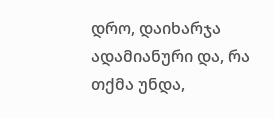დრო, დაიხარჯა ადამიანური და, რა თქმა უნდა,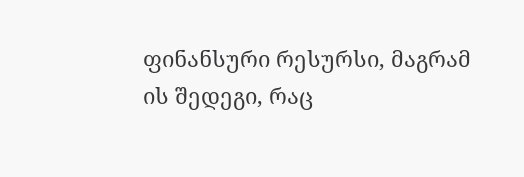ფინანსური რესურსი, მაგრამ ის შედეგი, რაც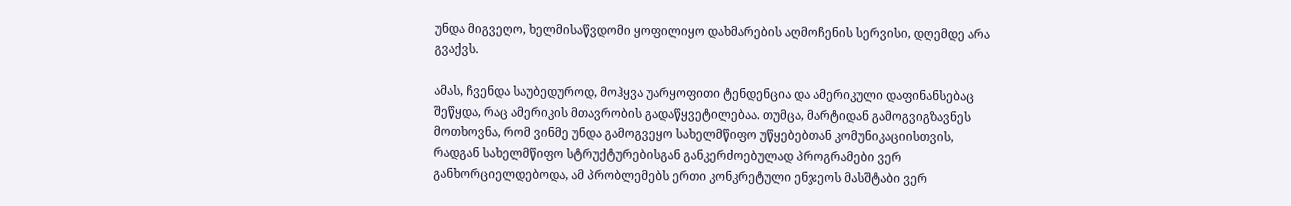უნდა მიგვეღო, ხელმისაწვდომი ყოფილიყო დახმარების აღმოჩენის სერვისი, დღემდე არა გვაქვს.

ამას, ჩვენდა საუბედუროდ, მოჰყვა უარყოფითი ტენდენცია და ამერიკული დაფინანსებაც შეწყდა, რაც ამერიკის მთავრობის გადაწყვეტილებაა. თუმცა, მარტიდან გამოგვიგზავნეს მოთხოვნა, რომ ვინმე უნდა გამოგვეყო სახელმწიფო უწყებებთან კომუნიკაციისთვის, რადგან სახელმწიფო სტრუქტურებისგან განკერძოებულად პროგრამები ვერ განხორციელდებოდა, ამ პრობლემებს ერთი კონკრეტული ენჯეოს მასშტაბი ვერ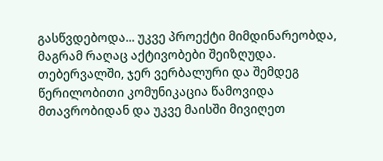გასწვდებოდა... უკვე პროექტი მიმდინარეობდა, მაგრამ რაღაც აქტივობები შეიზღუდა. თებერვალში, ჯერ ვერბალური და შემდეგ წერილობითი კომუნიკაცია წამოვიდა მთავრობიდან და უკვე მაისში მივიღეთ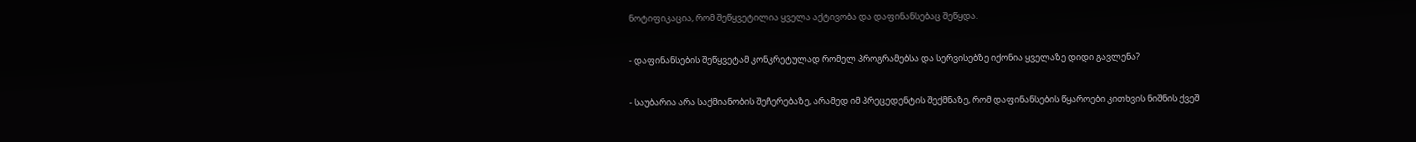ნოტიფიკაცია, რომ შეწყვეტილია ყველა აქტივობა და დაფინანსებაც შეწყდა.

- დაფინანსების შეწყვეტამ კონკრეტულად რომელ პროგრამებსა და სერვისებზე იქონია ყველაზე დიდი გავლენა?

- საუბარია არა საქმიანობის შეჩერებაზე, არამედ იმ პრეცედენტის შექმნაზე, რომ დაფინანსების წყაროები კითხვის ნიშნის ქვეშ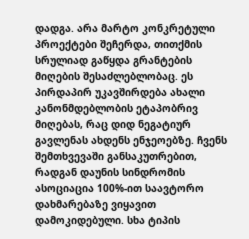დადგა. არა მარტო კონკრეტული პროექტები შეჩერდა, თითქმის სრულიად გაწყდა გრანტების მიღების შესაძლებლობაც. ეს პირდაპირ უკავშირდება ახალი კანონმდებლობის ეტაპობრივ მიღებას, რაც დიდ ნეგატიურ გავლენას ახდენს ენჯეოებზე. ჩვენს შემთხვევაში განსაკუთრებით, რადგან დაუნის სინდრომის ასოციაცია 100%-ით საავტორო დახმარებაზე ვიყავით დამოკიდებული. სხა ტიპის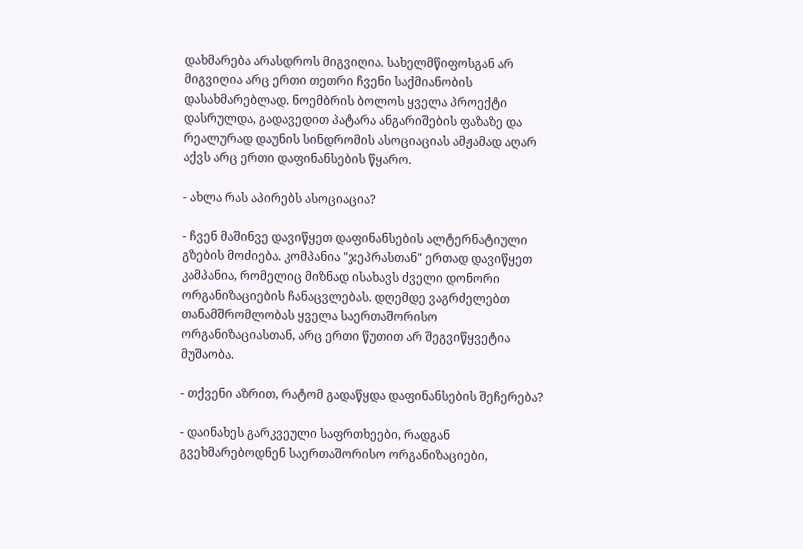დახმარება არასდროს მიგვიღია. სახელმწიფოსგან არ მიგვიღია არც ერთი თეთრი ჩვენი საქმიანობის დასახმარებლად. ნოემბრის ბოლოს ყველა პროექტი დასრულდა, გადავედით პატარა ანგარიშების ფაზაზე და რეალურად დაუნის სინდრომის ასოციაციას ამჟამად აღარ აქვს არც ერთი დაფინანსების წყარო.

- ახლა რას აპირებს ასოციაცია?

- ჩვენ მაშინვე დავიწყეთ დაფინანსების ალტერნატიული გზების მოძიება. კომპანია "ჯეპრასთან" ერთად დავიწყეთ კამპანია, რომელიც მიზნად ისახავს ძველი დონორი ორგანიზაციების ჩანაცვლებას. დღემდე ვაგრძელებთ თანამშრომლობას ყველა საერთაშორისო ორგანიზაციასთან, არც ერთი წუთით არ შეგვიწყვეტია მუშაობა.

- თქვენი აზრით, რატომ გადაწყდა დაფინანსების შეჩერება?

- დაინახეს გარკვეული საფრთხეები, რადგან გვეხმარებოდნენ საერთაშორისო ორგანიზაციები,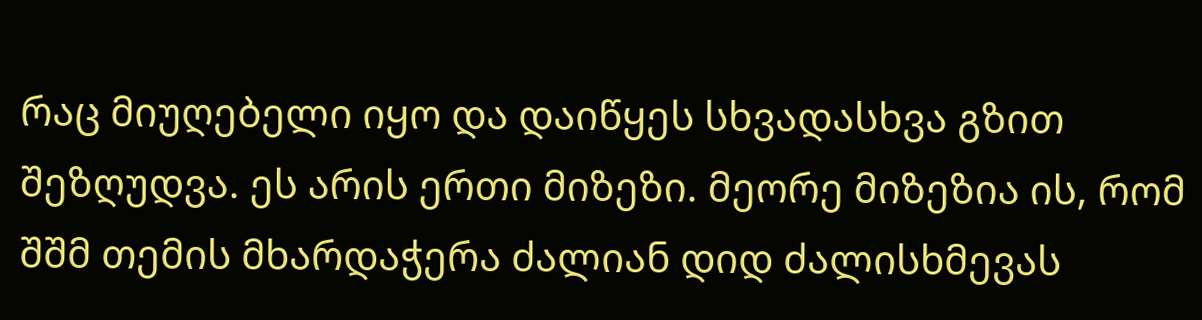რაც მიუღებელი იყო და დაიწყეს სხვადასხვა გზით შეზღუდვა. ეს არის ერთი მიზეზი. მეორე მიზეზია ის, რომ შშმ თემის მხარდაჭერა ძალიან დიდ ძალისხმევას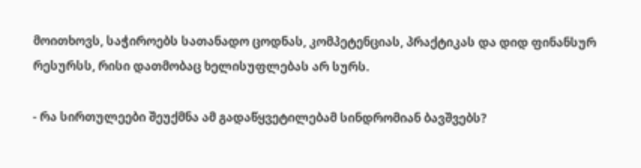მოითხოვს, საჭიროებს სათანადო ცოდნას, კომპეტენციას, პრაქტიკას და დიდ ფინანსურ რესურსს, რისი დათმობაც ხელისუფლებას არ სურს.

- რა სირთულეები შეუქმნა ამ გადაწყვეტილებამ სინდრომიან ბავშვებს?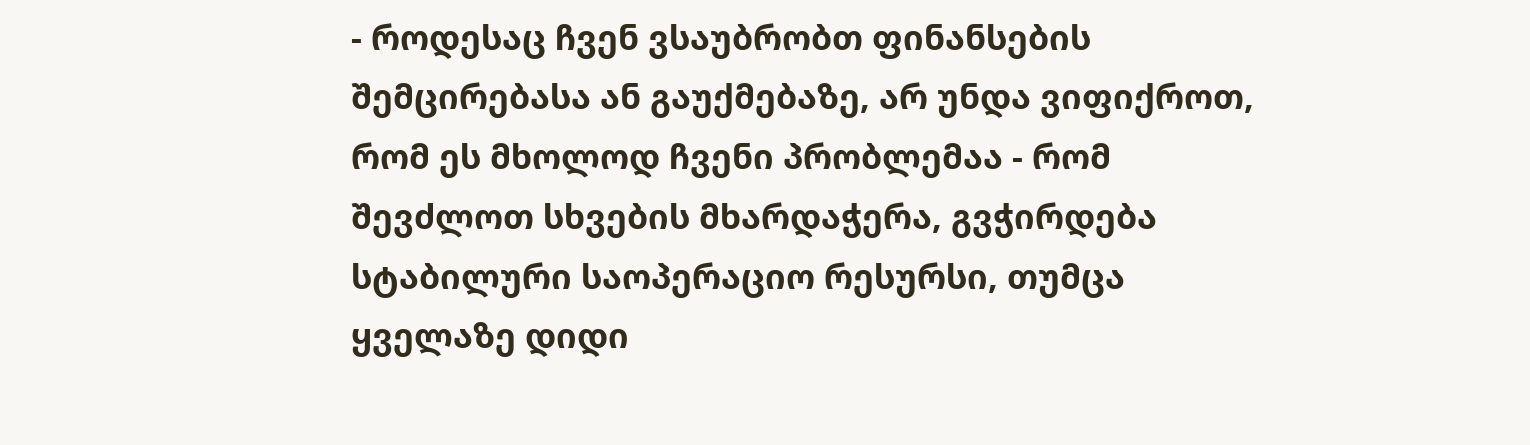- როდესაც ჩვენ ვსაუბრობთ ფინანსების შემცირებასა ან გაუქმებაზე, არ უნდა ვიფიქროთ, რომ ეს მხოლოდ ჩვენი პრობლემაა - რომ შევძლოთ სხვების მხარდაჭერა, გვჭირდება სტაბილური საოპერაციო რესურსი, თუმცა ყველაზე დიდი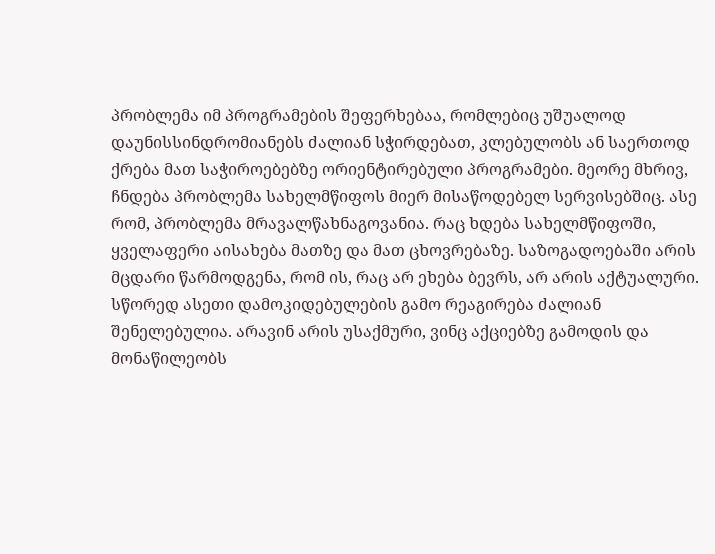პრობლემა იმ პროგრამების შეფერხებაა, რომლებიც უშუალოდ დაუნისსინდრომიანებს ძალიან სჭირდებათ, კლებულობს ან საერთოდ ქრება მათ საჭიროებებზე ორიენტირებული პროგრამები. მეორე მხრივ, ჩნდება პრობლემა სახელმწიფოს მიერ მისაწოდებელ სერვისებშიც. ასე რომ, პრობლემა მრავალწახნაგოვანია. რაც ხდება სახელმწიფოში, ყველაფერი აისახება მათზე და მათ ცხოვრებაზე. საზოგადოებაში არის მცდარი წარმოდგენა, რომ ის, რაც არ ეხება ბევრს, არ არის აქტუალური. სწორედ ასეთი დამოკიდებულების გამო რეაგირება ძალიან შენელებულია. არავინ არის უსაქმური, ვინც აქციებზე გამოდის და მონაწილეობს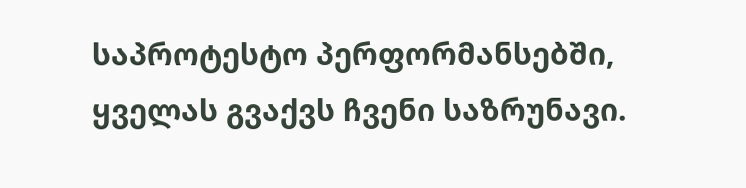საპროტესტო პერფორმანსებში, ყველას გვაქვს ჩვენი საზრუნავი.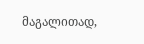მაგალითად,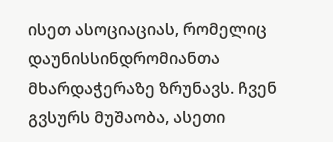ისეთ ასოციაციას, რომელიც დაუნისსინდრომიანთა მხარდაჭერაზე ზრუნავს. ჩვენ გვსურს მუშაობა, ასეთი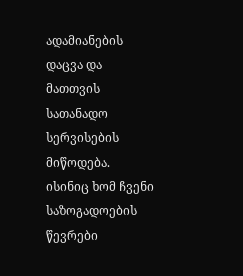ადამიანების დაცვა და მათთვის სათანადო სერვისების მიწოდება. ისინიც ხომ ჩვენი საზოგადოების წევრები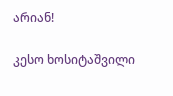არიან!

კესო ხოსიტაშვილი